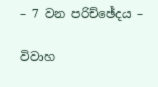– 7 වන පරිච්ඡේදය –

විවාහ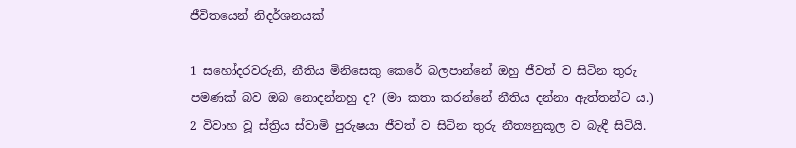ජීවිතයෙන් නිදර්ශනයක්

1 සහෝදරවරුනි, නීතිය මිනිසෙකු කෙරේ බලපාන්නේ ඔහු ජීවත් ව සිටින තුරු පමණක් බව ඔබ නොදන්නහු ද? (මා කතා කරන්නේ නීතිය දන්නා ඇත්තන්ට ය.) 2 විවාහ වූ ස්ත්‍රිය ස්වාමි පුරුෂයා ජීවත් ව සිටින තුරු නීත්‍යනුකූල ව බැඳී සිටියි.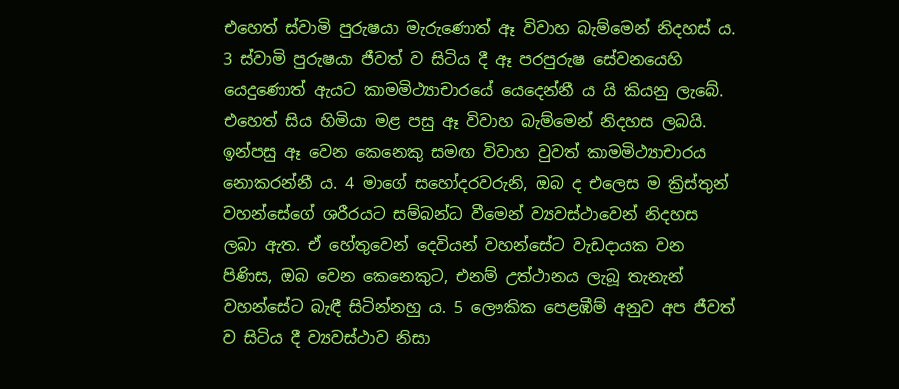එහෙත් ස්වාමි පුරුෂයා මැරුණොත් ඈ විවාහ බැම්මෙන් නිදහස් ය. 3 ස්වාමි පුරුෂයා ජීවත් ව සිටිය දී ඈ පරපුරුෂ සේවනයෙහි යෙදුණොත් ඇයට කාමමිථ්‍යාචාරයේ යෙදෙන්නී ය යි කියනු ලැබේ. එහෙත් සිය හිමියා මළ පසු ඈ විවාහ බැම්මෙන් නිදහස ලබයි. ඉන්පසු ඈ වෙන කෙනෙකු සමඟ විවාහ වුවත් කාමමිථ්‍යාචාරය නොකරන්නී ය. 4 මාගේ සහෝදරවරුනි, ඔබ ද එලෙස ම ක්‍රිස්තුන් වහන්සේගේ ශරීරයට සම්බන්ධ වීමෙන් ව්‍යවස්ථාවෙන් නිදහස ලබා ඇත. ඒ හේතුවෙන් දෙවියන් වහන්සේට වැඩදායක වන පිණිස, ඔබ වෙන කෙනෙකුට, එනම් උත්ථානය ලැබූ තැනැන් වහන්සේට බැඳී සිටින්නහු ය. 5 ලෞකික පෙළඹීම් අනුව අප ජීවත් ව සිටිය දී ව්‍යවස්ථාව නිසා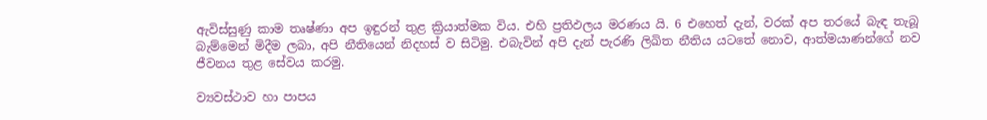ඇවිස්සුණු කාම තෘෂ්ණා අප ඉඳුරන් තුළ ක්‍රියාත්මක විය. එහි ප්‍රතිඵලය මරණය යි. 6 එහෙත් දැන්, වරක් අප තරයේ බැඳ තැබූ බැම්මෙන් මිදීම ලබා, අපි නීතියෙන් නිදහස් ව සිටිමු. එබැවින් අපි දැන් පැරණි ලිඛිත නීතිය යටතේ නොව, ආත්මයාණන්ගේ නව ජීවනය තුළ සේවය කරමු.

ව්‍යවස්ථාව හා පාපය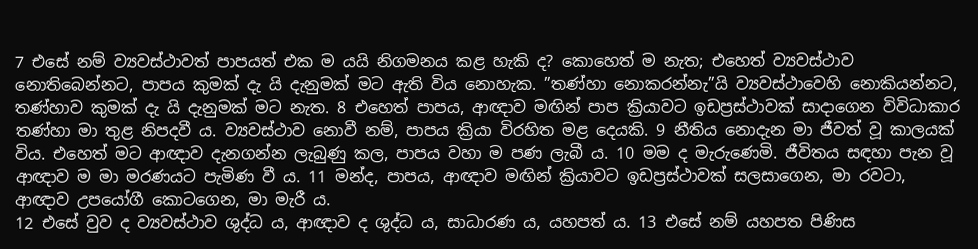7 එසේ නම් ව්‍යවස්ථාවත් පාපයත් එක ම යයි නිගමනය කළ හැකි ද? කොහෙත් ම නැත; එහෙත් ව්‍යවස්ථාව නොතිබෙන්නට, පාපය කුමක් දැ යි දැනුමක් මට ඇති විය නොහැක. ”තණ්හා නොකරන්නැ”යි ව්‍යවස්ථාවෙහි නොකියන්නට, තණ්හාව කුමක් දැ යි දැනුමක් මට නැත. 8 එහෙත් පාපය, ආඥාව මඟින් පාප ක්‍රියාවට ඉඩප්‍රස්ථාවක් සාදාගෙන විවිධාකාර තණ්හා මා තුළ නිපදවී ය. ව්‍යවස්ථාව නොවී නම්, පාපය ක්‍රියා විරහිත මළ දෙයකි. 9 නීතිය නොදැන මා ජීවත් වූ කාලයක් විය. එහෙත් මට ආඥාව දැනගන්න ලැබුණු කල, පාපය වහා ම පණ ලැබී ය. 10 මම ද මැරුණෙමි. ජීවිතය සඳහා පැන වූ ආඥාව ම මා මරණයට පැමිණ වී ය. 11 මන්ද, පාපය, ආඥාව මඟින් ක්‍රියාවට ඉඩප්‍රස්ථාවක් සලසාගෙන, මා රවටා, ආඥාව උපයෝගී කොටගෙන, මා මැරී ය.
12 එසේ වුව ද ව්‍යවස්ථාව ශුද්ධ ය, ආඥාව ද ශුද්ධ ය, සාධාරණ ය, යහපත් ය. 13 එසේ නම් යහපත පිණිස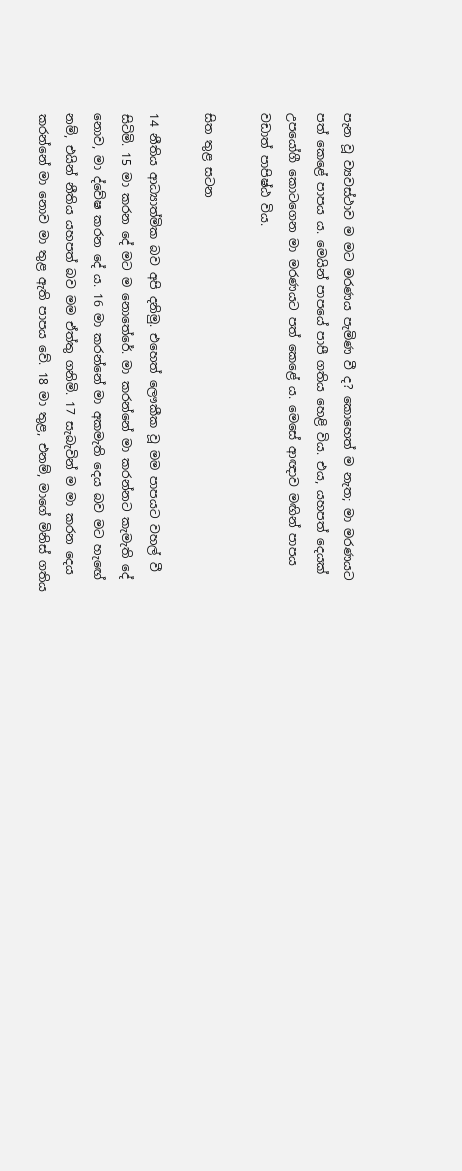පැන වූ ව්‍යවස්ථාව ම මට මරණය පැමිණ වී ද? කොහෙත් ම නැත; මා මරණයට පත් කෙළේ පාපය ය. මෙයින් පාපයේ පාපී ගතිය හෙළි විය. එය, යහපත් දෙයක් උපයෝගී කොටගෙන මා මරණයට පත් කෙළේ ය. මෙසේ ආඥාව මඟින් පාපය වඩාත් පාපිෂ්ඨ විය.

සිත තුළ සටන

14 නීතිය ආධ්‍යාත්මික බව අපි දනිමු. එහෙත් ලෞකීක වූ මම පාපයට වහල් වී සිටිමි. 15 මා කරන දේ මට ම නොතේරේ. මා කරන්නේ මා කරන්නට කැමැති දේ නොව, මා ද්වේෂ කරන දේ ය. 16 මා කරන්නේ මා අකමැති දෙය බව මට හැඟේ නම්, එයින් නීතිය යහපත් බව මම ඒත්තු ගනිමි. 17 සැබැවින් ම මා කරන දෙය කරන්නේ මා නොව මා තුළ ඇති පාපය වේ. 18 මා තුළ, එනම්, මාගේ මිනිස් ගතිය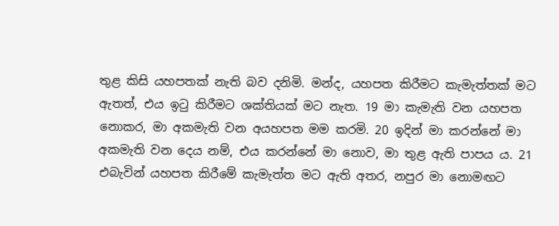තුළ කිසි යහපතක් නැති බව දනිමි. මන්ද, යහපත කිරීමට කැමැත්තක් මට ඇතත්, එය ඉටු කිරීමට ශක්තියක් මට නැත. 19 මා කැමැති වන යහපත නොකර, මා අකමැති වන අයහපත මම කරමි. 20 ඉදින් මා කරන්නේ මා අකමැති වන දෙය නම්, එය කරන්නේ මා නොව, මා තුළ ඇති පාපය ය. 21 එබැවින් යහපත කිරීමේ කැමැත්ත මට ඇති අතර, නපුර මා නොමඟට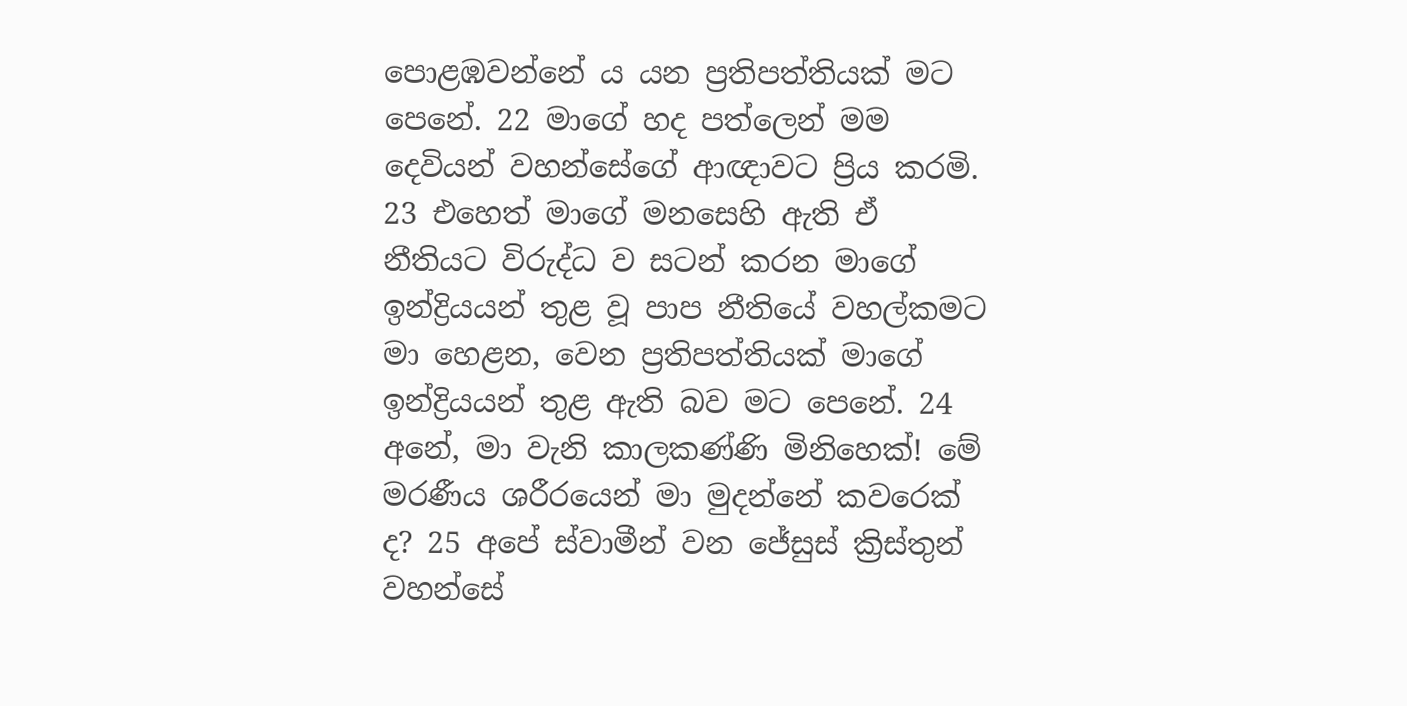පොළඹවන්නේ ය යන ප්‍රතිපත්තියක් මට පෙනේ. 22 මාගේ හද පත්ලෙන් මම දෙවියන් වහන්සේගේ ආඥාවට ප්‍රිය කරමි. 23 එහෙත් මාගේ මනසෙහි ඇති ඒ නීතියට විරුද්ධ ව සටන් කරන මාගේ ඉන්ද්‍රියයන් තුළ වූ පාප නීතියේ වහල්කමට මා හෙළන, වෙන ප්‍රතිපත්තියක් මාගේ ඉන්ද්‍රියයන් තුළ ඇති බව මට පෙනේ. 24 අනේ, මා වැනි කාලකණ්ණි මිනිහෙක්! මේ මරණීය ශරීරයෙන් මා මුදන්නේ කවරෙක් ද? 25 අපේ ස්වාමීන් වන ජේසුස් ක්‍රිස්තුන් වහන්සේ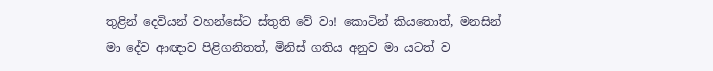තුළින් දෙවියන් වහන්සේට ස්තුති වේ වා! කොටින් කියතොත්, මනසින් මා දේව ආඥාව පිළිගනිතත්, මිනිස් ගතිය අනුව මා යටත් ව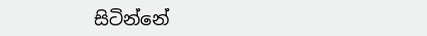සිටින්නේ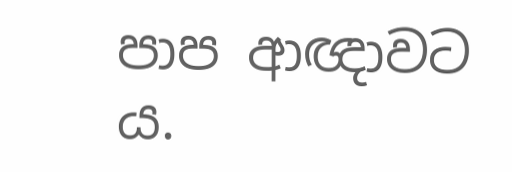පාප ආඥාවට ය.